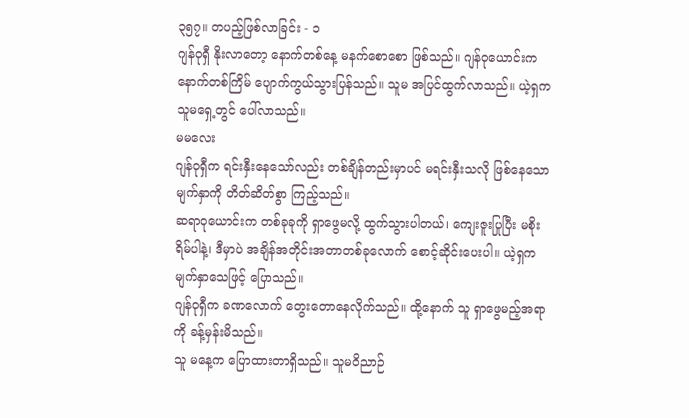၃၅၇။ တပည့်ဖြစ်လာခြင်း - ၁
ဂျန်ဝုရှီ နိုးလာတော့ နောက်တစ်နေ့ မနက်စောစော ဖြစ်သည်။ ဂျန်ဝုယောင်းက နောက်တစ်ကြိမ် ပျောက်ကွယ်သွားပြန်သည်။ သူမ အပြင်ထွက်လာသည်။ ယဲ့ရှက သူမရှေ့တွင် ပေါ်လာသည်။
မမလေး
ဂျန်ဝုရှီက ရင်းနှီးနေသော်လည်း တစ်ချိန်တည်းမှာပင် မရင်းနှီးသလို ဖြစ်နေသော မျက်နှာကို တိတ်ဆိတ်စွာ ကြည့်သည်။
ဆရာဝုယောင်းက တစ်ခုခုကို ရှာဖွေမလို့ ထွက်သွားပါတယ်၊ ကျေးဇူးပြုပြီး မစိုးရိမ်ပါနဲ့၊ ဒီမှာပဲ အချိန်အတိုင်းအတာတစ်ခုလောက် စောင့်ဆိုင်းပေးပါ။ ယဲ့ရှက မျက်နှာသေဖြင့် ပြောသည်။
ဂျန်ဝုရှီက ခဏလောက် တွေးတောနေလိုက်သည်။ ထို့နောက် သူ ရှာဖွေမည့်အရာကို ခန့်မှန်းမိသည်။
သူ မနေ့က ပြောထားတာရှိသည်။ သူမဝိညာဉ်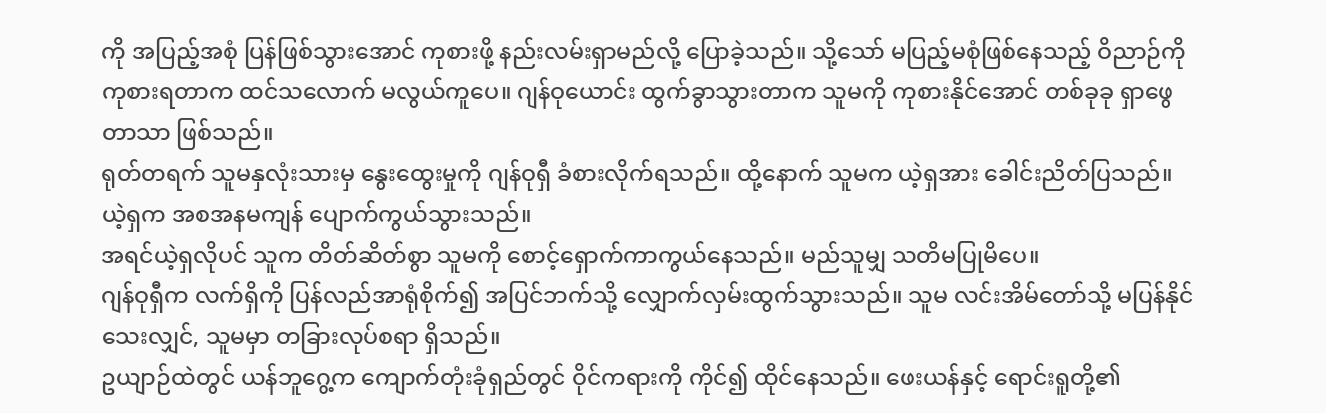ကို အပြည့်အစုံ ပြန်ဖြစ်သွားအောင် ကုစားဖို့ နည်းလမ်းရှာမည်လို့ ပြောခဲ့သည်။ သို့သော် မပြည့်မစုံဖြစ်နေသည့် ဝိညာဉ်ကို ကုစားရတာက ထင်သလောက် မလွယ်ကူပေ။ ဂျန်ဝုယောင်း ထွက်ခွာသွားတာက သူမကို ကုစားနိုင်အောင် တစ်ခုခု ရှာဖွေတာသာ ဖြစ်သည်။
ရုတ်တရက် သူမနှလုံးသားမှ နွေးထွေးမှုကို ဂျန်ဝုရှီ ခံစားလိုက်ရသည်။ ထို့နောက် သူမက ယဲ့ရှအား ခေါင်းညိတ်ပြသည်။ ယဲ့ရှက အစအနမကျန် ပျောက်ကွယ်သွားသည်။
အရင်ယဲ့ရှလိုပင် သူက တိတ်ဆိတ်စွာ သူမကို စောင့်ရှောက်ကာကွယ်နေသည်။ မည်သူမျှ သတိမပြုမိပေ။
ဂျန်ဝုရှီက လက်ရှိကို ပြန်လည်အာရုံစိုက်၍ အပြင်ဘက်သို့ လျှောက်လှမ်းထွက်သွားသည်။ သူမ လင်းအိမ်တော်သို့ မပြန်နိုင်သေးလျှင်, သူမမှာ တခြားလုပ်စရာ ရှိသည်။
ဥယျာဉ်ထဲတွင် ယန်ဘူဂွေ့က ကျောက်တုံးခုံရှည်တွင် ဝိုင်ကရားကို ကိုင်၍ ထိုင်နေသည်။ ဖေးယန်နှင့် ရောင်းရူတို့၏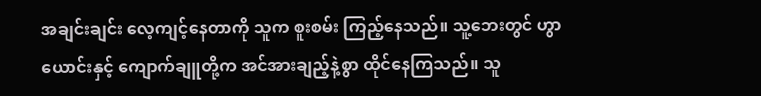အချင်းချင်း လေ့ကျင့်နေတာကို သူက စူးစမ်း ကြည့်နေသည်။ သူ့ဘေးတွင် ဟွာယောင်းနှင့် ကျောက်ချူတို့က အင်အားချည့်နဲ့စွာ ထိုင်နေကြသည်။ သူ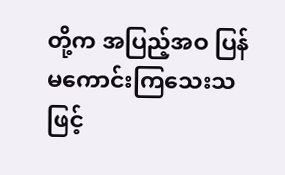တို့က အပြည့်အဝ ပြန်မကောင်းကြသေးသဖြင့်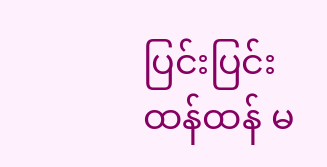ပြင်းပြင်းထန်ထန် မ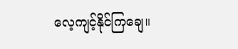လေ့ကျင့်နိုင်ကြချေ။